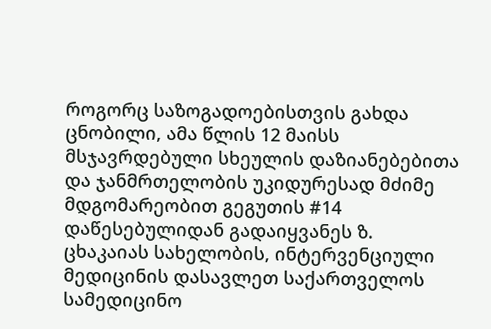როგორც საზოგადოებისთვის გახდა ცნობილი, ამა წლის 12 მაისს მსჯავრდებული სხეულის დაზიანებებითა და ჯანმრთელობის უკიდურესად მძიმე მდგომარეობით გეგუთის #14 დაწესებულიდან გადაიყვანეს ზ. ცხაკაიას სახელობის, ინტერვენციული მედიცინის დასავლეთ საქართველოს სამედიცინო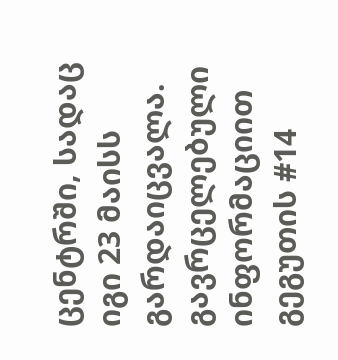ცენტრში, სადაც იგი 23 მაისს გარდაიცვალა.
გავრცელებული ინფორმაციით გეგუთის #14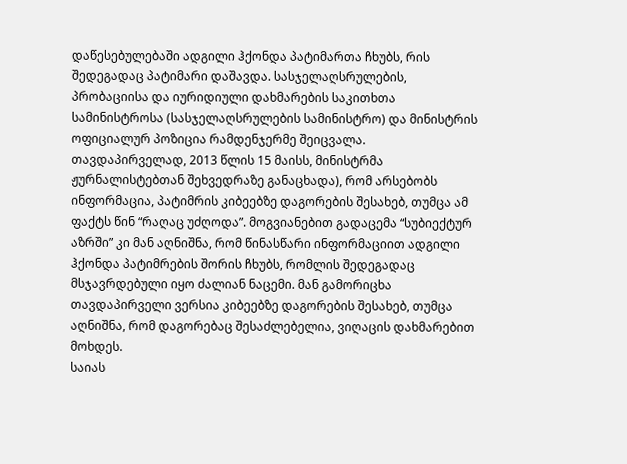დაწესებულებაში ადგილი ჰქონდა პატიმართა ჩხუბს, რის შედეგადაც პატიმარი დაშავდა. სასჯელაღსრულების, პრობაციისა და იურიდიული დახმარების საკითხთა სამინისტროსა (სასჯელაღსრულების სამინისტრო) და მინისტრის ოფიციალურ პოზიცია რამდენჯერმე შეიცვალა. თავდაპირველად, 2013 წლის 15 მაისს, მინისტრმა ჟურნალისტებთან შეხვედრაზე განაცხადა), რომ არსებობს ინფორმაცია, პატიმრის კიბეებზე დაგორების შესახებ, თუმცა ამ ფაქტს წინ “რაღაც უძღოდა”. მოგვიანებით გადაცემა “სუბიექტურ აზრში” კი მან აღნიშნა, რომ წინასწარი ინფორმაციით ადგილი ჰქონდა პატიმრების შორის ჩხუბს, რომლის შედეგადაც მსჯავრდებული იყო ძალიან ნაცემი. მან გამორიცხა თავდაპირველი ვერსია კიბეებზე დაგორების შესახებ, თუმცა აღნიშნა, რომ დაგორებაც შესაძლებელია, ვიღაცის დახმარებით მოხდეს.
საიას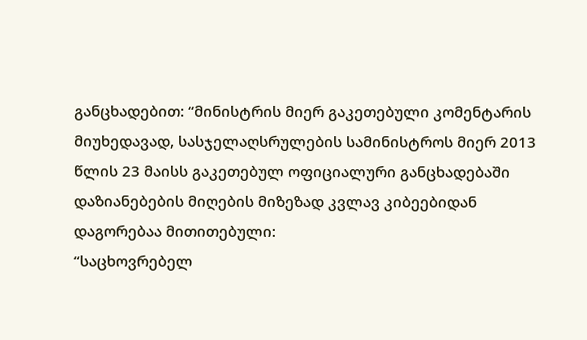განცხადებით: “მინისტრის მიერ გაკეთებული კომენტარის მიუხედავად, სასჯელაღსრულების სამინისტროს მიერ 2013 წლის 23 მაისს გაკეთებულ ოფიციალური განცხადებაში დაზიანებების მიღების მიზეზად კვლავ კიბეებიდან დაგორებაა მითითებული:
“საცხოვრებელ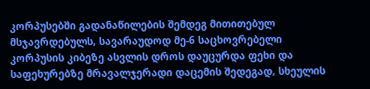კორპუსებში გადანაწილების შემდეგ მითითებულ მსჯავრდებულს, სავარაუდოდ მე-6 საცხოვრებელი კორპუსის კიბეზე ასვლის დროს დაუცურდა ფეხი და საფეხურებზე მრავალჯერადი დაცემის შედეგად, სხეულის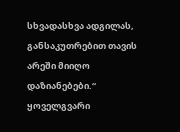სხვადასხვა ადგილას, განსაკუთრებით თავის არეში მიიღო დაზიანებები.“
ყოველგვარი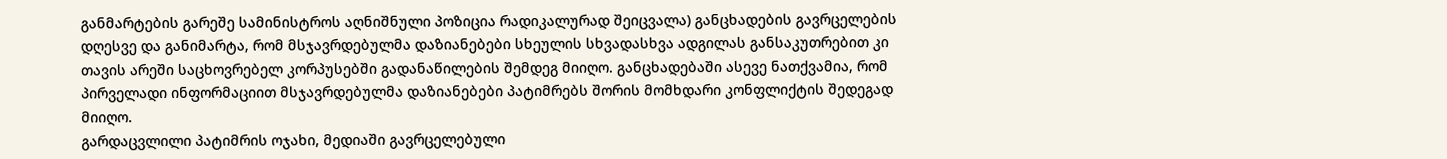განმარტების გარეშე სამინისტროს აღნიშნული პოზიცია რადიკალურად შეიცვალა) განცხადების გავრცელების დღესვე და განიმარტა, რომ მსჯავრდებულმა დაზიანებები სხეულის სხვადასხვა ადგილას განსაკუთრებით კი თავის არეში საცხოვრებელ კორპუსებში გადანაწილების შემდეგ მიიღო. განცხადებაში ასევე ნათქვამია, რომ პირველადი ინფორმაციით მსჯავრდებულმა დაზიანებები პატიმრებს შორის მომხდარი კონფლიქტის შედეგად მიიღო.
გარდაცვლილი პატიმრის ოჯახი, მედიაში გავრცელებული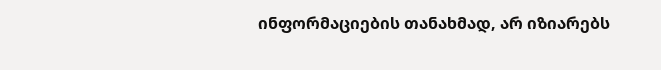ინფორმაციების თანახმად, არ იზიარებს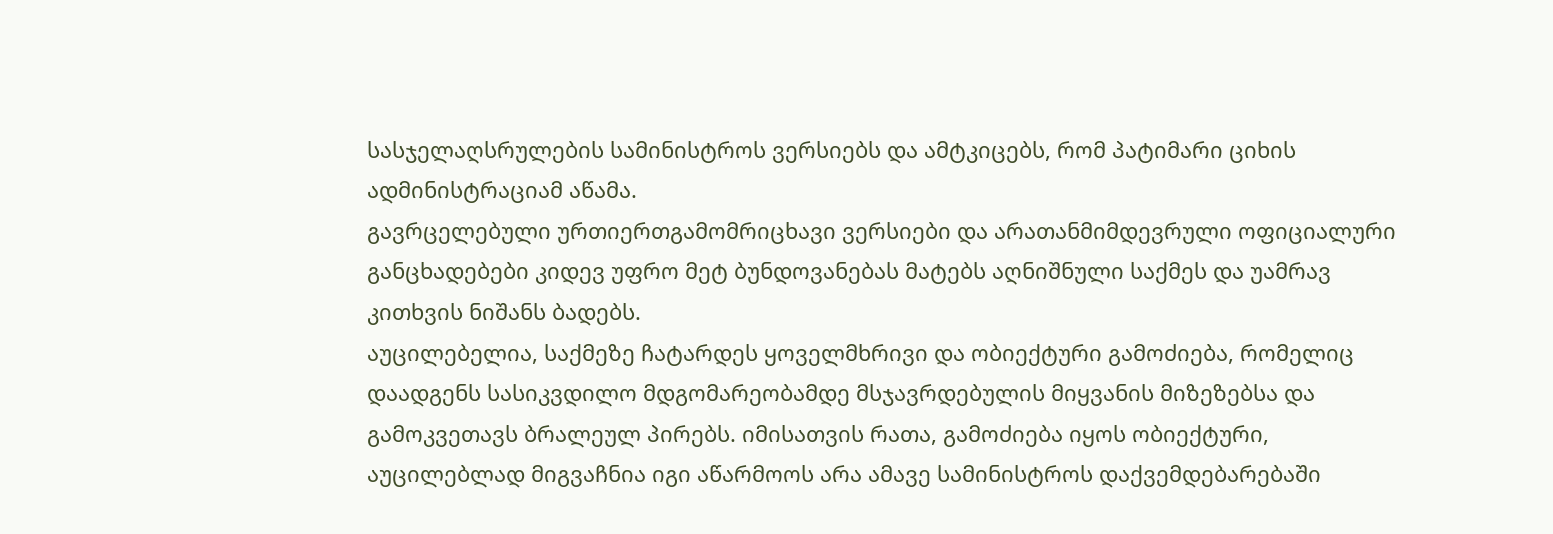სასჯელაღსრულების სამინისტროს ვერსიებს და ამტკიცებს, რომ პატიმარი ციხის ადმინისტრაციამ აწამა.
გავრცელებული ურთიერთგამომრიცხავი ვერსიები და არათანმიმდევრული ოფიციალური განცხადებები კიდევ უფრო მეტ ბუნდოვანებას მატებს აღნიშნული საქმეს და უამრავ კითხვის ნიშანს ბადებს.
აუცილებელია, საქმეზე ჩატარდეს ყოველმხრივი და ობიექტური გამოძიება, რომელიც დაადგენს სასიკვდილო მდგომარეობამდე მსჯავრდებულის მიყვანის მიზეზებსა და გამოკვეთავს ბრალეულ პირებს. იმისათვის რათა, გამოძიება იყოს ობიექტური, აუცილებლად მიგვაჩნია იგი აწარმოოს არა ამავე სამინისტროს დაქვემდებარებაში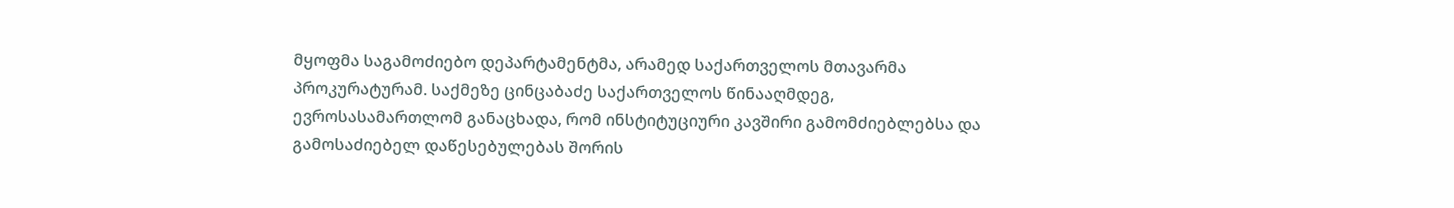მყოფმა საგამოძიებო დეპარტამენტმა, არამედ საქართველოს მთავარმა პროკურატურამ. საქმეზე ცინცაბაძე საქართველოს წინააღმდეგ, ევროსასამართლომ განაცხადა, რომ ინსტიტუციური კავშირი გამომძიებლებსა და გამოსაძიებელ დაწესებულებას შორის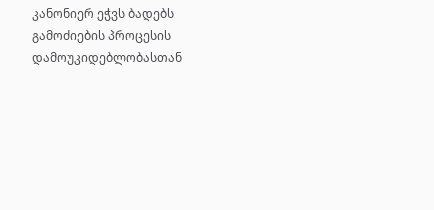კანონიერ ეჭვს ბადებს გამოძიების პროცესის დამოუკიდებლობასთან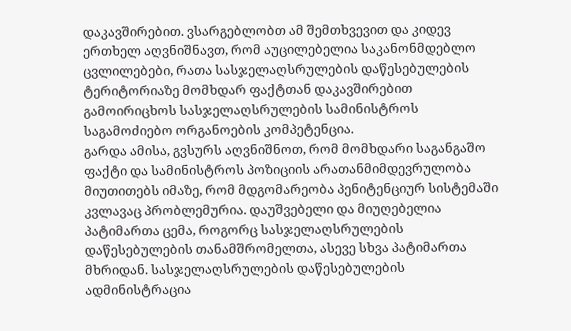დაკავშირებით. ვსარგებლობთ ამ შემთხვევით და კიდევ ერთხელ აღვნიშნავთ, რომ აუცილებელია საკანონმდებლო ცვლილებები, რათა სასჯელაღსრულების დაწესებულების ტერიტორიაზე მომხდარ ფაქტთან დაკავშირებით გამოირიცხოს სასჯელაღსრულების სამინისტროს საგამოძიებო ორგანოების კომპეტენცია.
გარდა ამისა, გვსურს აღვნიშნოთ, რომ მომხდარი საგანგაშო ფაქტი და სამინისტროს პოზიციის არათანმიმდევრულობა მიუთითებს იმაზე, რომ მდგომარეობა პენიტენციურ სისტემაში კვლავაც პრობლემურია. დაუშვებელი და მიუღებელია პატიმართა ცემა, როგორც სასჯელაღსრულების დაწესებულების თანამშრომელთა, ასევე სხვა პატიმართა მხრიდან. სასჯელაღსრულების დაწესებულების ადმინისტრაცია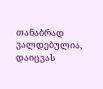თანაბრად ვალდებულია, დაიცვას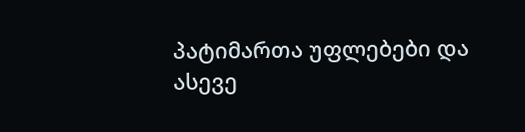პატიმართა უფლებები და ასევე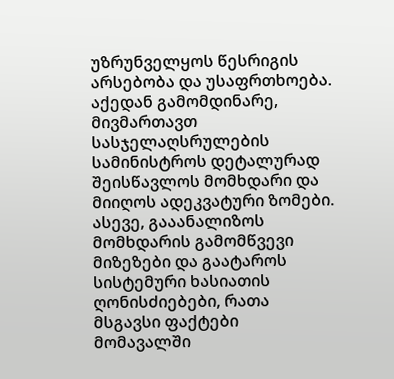უზრუნველყოს წესრიგის არსებობა და უსაფრთხოება. აქედან გამომდინარე, მივმართავთ სასჯელაღსრულების სამინისტროს დეტალურად შეისწავლოს მომხდარი და მიიღოს ადეკვატური ზომები. ასევე, გააანალიზოს მომხდარის გამომწვევი მიზეზები და გაატაროს სისტემური ხასიათის ღონისძიებები, რათა მსგავსი ფაქტები მომავალში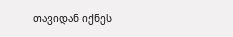თავიდან იქნეს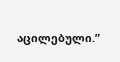აცილებული.”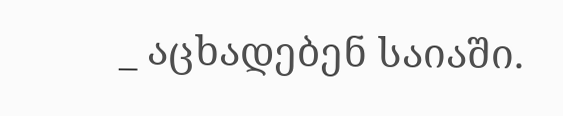_ აცხადებენ საიაში.